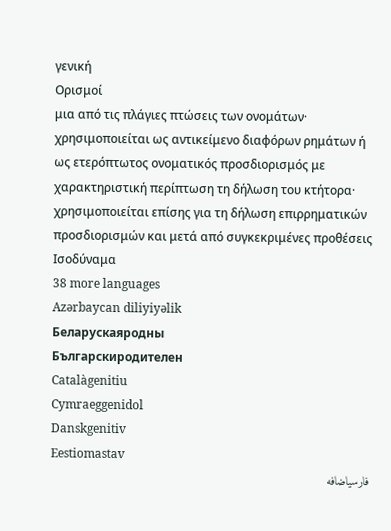γενική
Ορισμοί
μια από τις πλάγιες πτώσεις των ονομάτων· χρησιμοποιείται ως αντικείμενο διαφόρων ρημάτων ή ως ετερόπτωτος ονοματικός προσδιορισμός με χαρακτηριστική περίπτωση τη δήλωση του κτήτορα· χρησιμοποιείται επίσης για τη δήλωση επιρρηματικών προσδιορισμών και μετά από συγκεκριμένες προθέσεις
Ισοδύναμα
38 more languages
Azərbaycan diliyiyəlik
Беларускаяродны
Българскиродителен
Catalàgenitiu
Cymraeggenidol
Danskgenitiv
Eestiomastav
فارسیاضافه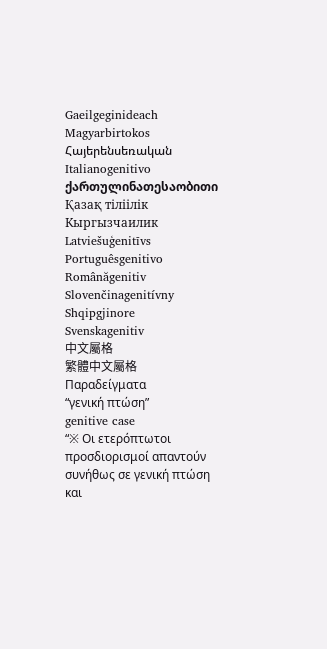Gaeilgeginideach
Magyarbirtokos
Հայերենսեռական
Italianogenitivo
ქართულინათესაობითი
Қазақ тіліілік
Кыргызчаилик
Latviešuģenitīvs
Portuguêsgenitivo
Românăgenitiv
Slovenčinagenitívny
Shqipgjinore
Svenskagenitiv
中文屬格
繁體中文屬格
Παραδείγματα
“γενική πτώση”
genitive case
“※ Οι ετερόπτωτοι προσδιορισμοί απαντούν συνήθως σε γενική πτώση και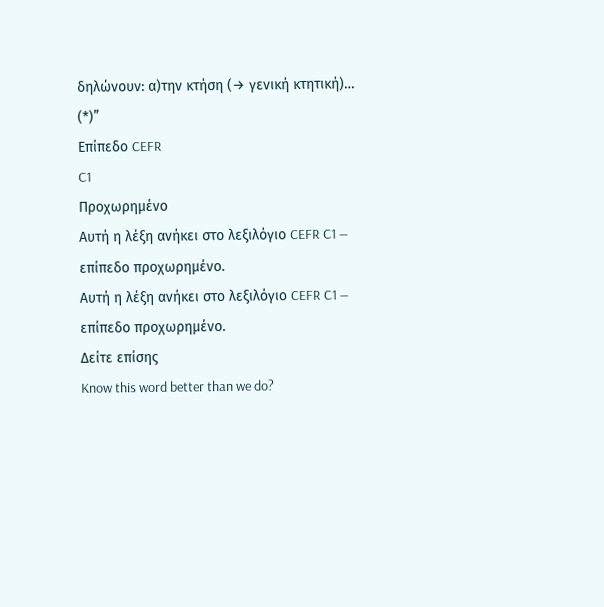δηλώνουν: α)την κτήση (→ γενική κτητική)… (*)”
Επίπεδο CEFR
C1
Προχωρημένο
Αυτή η λέξη ανήκει στο λεξιλόγιο CEFR C1 — επίπεδο προχωρημένο.
Αυτή η λέξη ανήκει στο λεξιλόγιο CEFR C1 — επίπεδο προχωρημένο.
Δείτε επίσης
Know this word better than we do?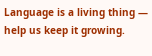Language is a living thing — help us keep it growing.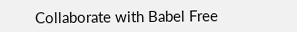Collaborate with Babel Free